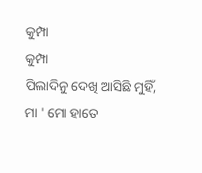କୁମ୍ପା
କୁମ୍ପା
ପିଲାଦିନୁ ଦେଖି ଆସିଛି ମୁହିଁ,
ମା ' ମୋ ହାତେ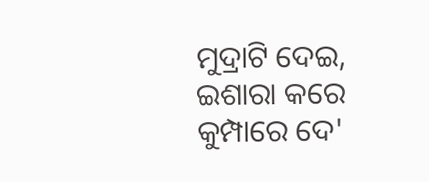ମୁଦ୍ରାଟି ଦେଇ,
ଇଶାରା କରେ କୁମ୍ପାରେ ଦେ'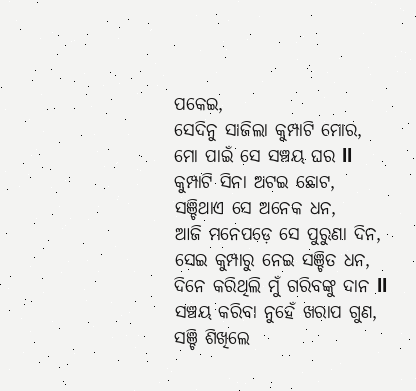ପକେଇ,
ସେଦିନୁ ସାଜିଲା କୁମ୍ପାଟି ମୋର,
ମୋ ପାଇଁ ସେ ସଞ୍ଚୟ ଘର ll
କୁମ୍ପାଟି ସିନା ଅଟଇ ଛୋଟ,
ସଞ୍ଚିଥାଏ ସେ ଅନେକ ଧନ,
ଆଜି ମନେପଡ଼େ ସେ ପୁରୁଣା ଦିନ,
ସେଇ କୁମ୍ପାରୁ ନେଇ ସଞ୍ଚିତ ଧନ,
ଦିନେ କରିଥିଲି ମୁଁ ଗରିବଙ୍କୁ ଦାନ ll
ସଞ୍ଚୟ କରିବା ନୁହେଁ ଖରାପ ଗୁଣ,
ସଞ୍ଚି ଶିଖିଲେ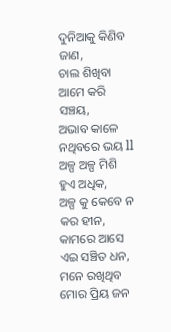ଦୁନିଆକୁ କିଣିବ ଜାଣ,
ଚାଲ ଶିଖିବା ଆମେ କରି ସଞ୍ଚୟ,
ଅଭାବ କାଳେ ନଥିବରେ ଭୟ ll
ଅଳ୍ପ ଅଳ୍ପ ମିଶି ହୁଏ ଅଧିକ,
ଅଳ୍ପ କୁ କେବେ ନ କର ହୀନ,
କାମରେ ଆସେ ଏଇ ସଞ୍ଚିତ ଧନ,
ମନେ ରଖିଥିବ ମୋର ପ୍ରିୟ ଜନ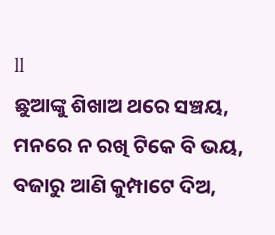ll
ଛୁଆଙ୍କୁ ଶିଖାଅ ଥରେ ସଞ୍ଚୟ,
ମନରେ ନ ରଖି ଟିକେ ବି ଭୟ,
ବଜାରୁ ଆଣି କୁମ୍ପାଟେ ଦିଅ,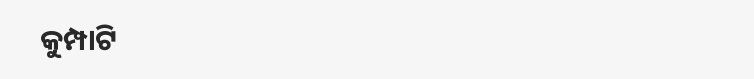କୁମ୍ପାଟି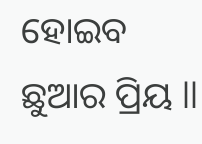ହୋଇବ ଛୁଆର ପ୍ରିୟ ll